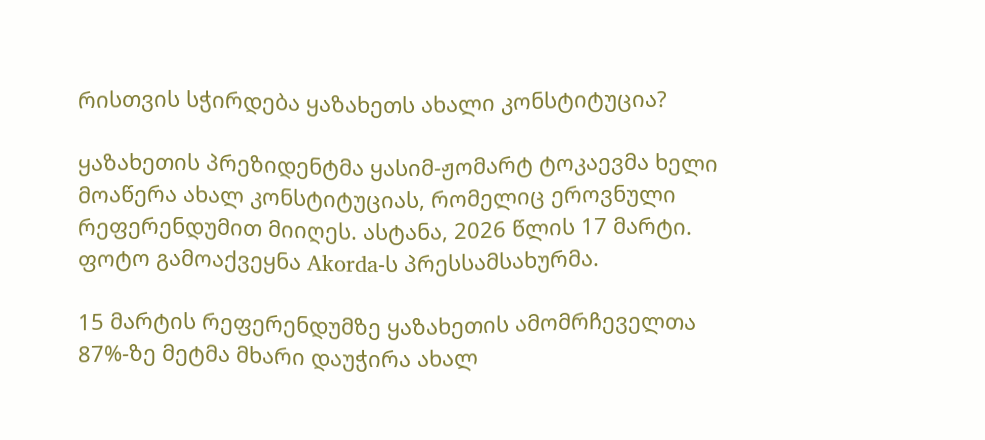რისთვის სჭირდება ყაზახეთს ახალი კონსტიტუცია?

ყაზახეთის პრეზიდენტმა ყასიმ-ჟომარტ ტოკაევმა ხელი მოაწერა ახალ კონსტიტუციას, რომელიც ეროვნული რეფერენდუმით მიიღეს. ასტანა, 2026 წლის 17 მარტი. ფოტო გამოაქვეყნა Akorda-ს პრესსამსახურმა.

15 მარტის რეფერენდუმზე ყაზახეთის ამომრჩეველთა 87%-ზე მეტმა მხარი დაუჭირა ახალ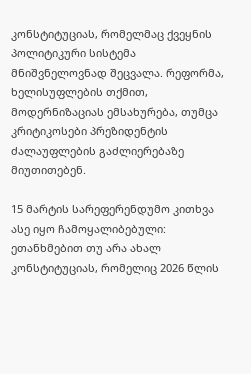კონსტიტუციას, რომელმაც ქვეყნის პოლიტიკური სისტემა მნიშვნელოვნად შეცვალა. რეფორმა, ხელისუფლების თქმით, მოდერნიზაციას ემსახურება, თუმცა კრიტიკოსები პრეზიდენტის ძალაუფლების გაძლიერებაზე მიუთითებენ.

15 მარტის სარეფერენდუმო კითხვა ასე იყო ჩამოყალიბებული: ეთანხმებით თუ არა ახალ კონსტიტუციას, რომელიც 2026 წლის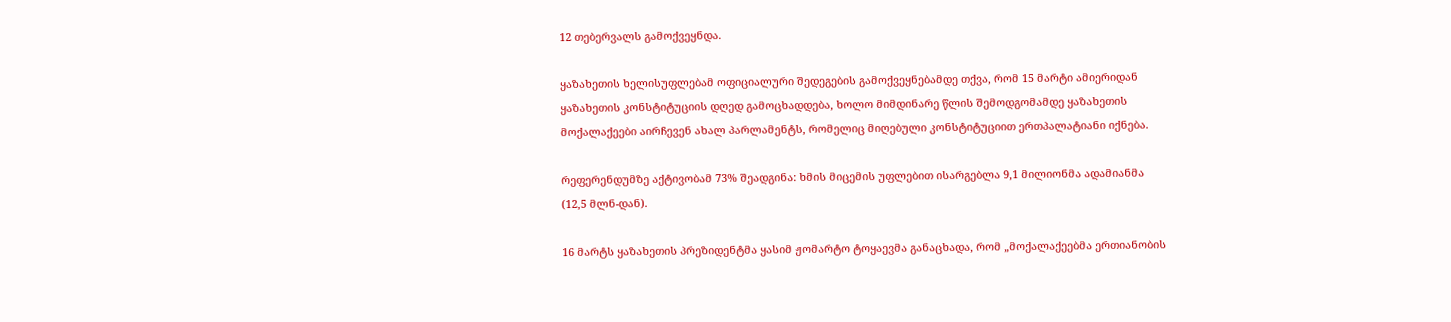12 თებერვალს გამოქვეყნდა.

ყაზახეთის ხელისუფლებამ ოფიციალური შედეგების გამოქვეყნებამდე თქვა, რომ 15 მარტი ამიერიდან ყაზახეთის კონსტიტუციის დღედ გამოცხადდება, ხოლო მიმდინარე წლის შემოდგომამდე ყაზახეთის მოქალაქეები აირჩევენ ახალ პარლამენტს, რომელიც მიღებული კონსტიტუციით ერთპალატიანი იქნება.

რეფერენდუმზე აქტივობამ 73% შეადგინა: ხმის მიცემის უფლებით ისარგებლა 9,1 მილიონმა ადამიანმა (12,5 მლნ-დან).

16 მარტს ყაზახეთის პრეზიდენტმა ყასიმ ჟომარტო ტოყაევმა განაცხადა, რომ „მოქალაქეებმა ერთიანობის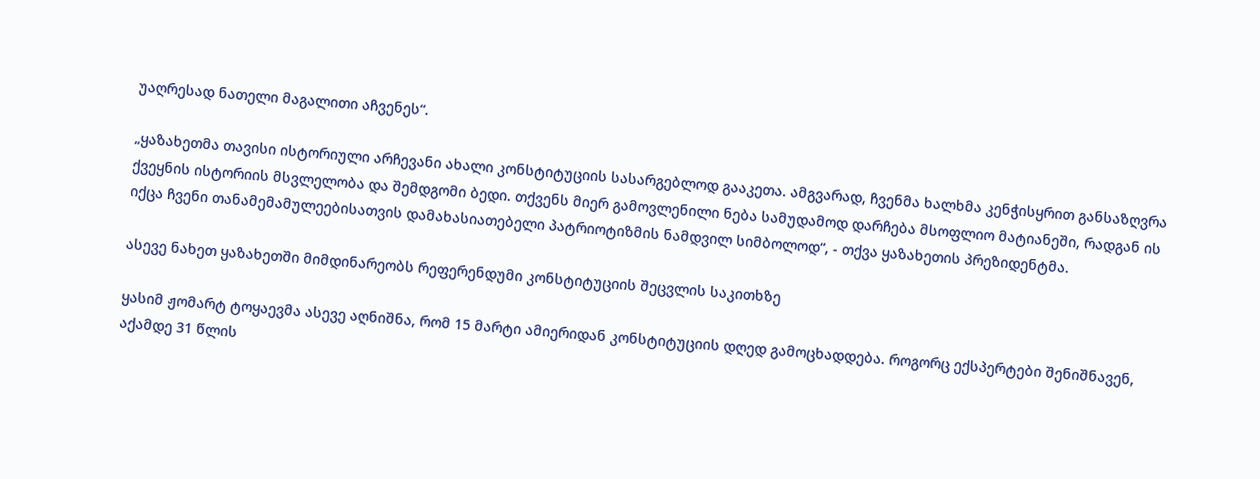უაღრესად ნათელი მაგალითი აჩვენეს“.

„ყაზახეთმა თავისი ისტორიული არჩევანი ახალი კონსტიტუციის სასარგებლოდ გააკეთა. ამგვარად, ჩვენმა ხალხმა კენჭისყრით განსაზღვრა ქვეყნის ისტორიის მსვლელობა და შემდგომი ბედი. თქვენს მიერ გამოვლენილი ნება სამუდამოდ დარჩება მსოფლიო მატიანეში, რადგან ის იქცა ჩვენი თანამემამულეებისათვის დამახასიათებელი პატრიოტიზმის ნამდვილ სიმბოლოდ“, - თქვა ყაზახეთის პრეზიდენტმა.

ასევე ნახეთ ყაზახეთში მიმდინარეობს რეფერენდუმი კონსტიტუციის შეცვლის საკითხზე

ყასიმ ჟომარტ ტოყაევმა ასევე აღნიშნა, რომ 15 მარტი ამიერიდან კონსტიტუციის დღედ გამოცხადდება. როგორც ექსპერტები შენიშნავენ, აქამდე 31 წლის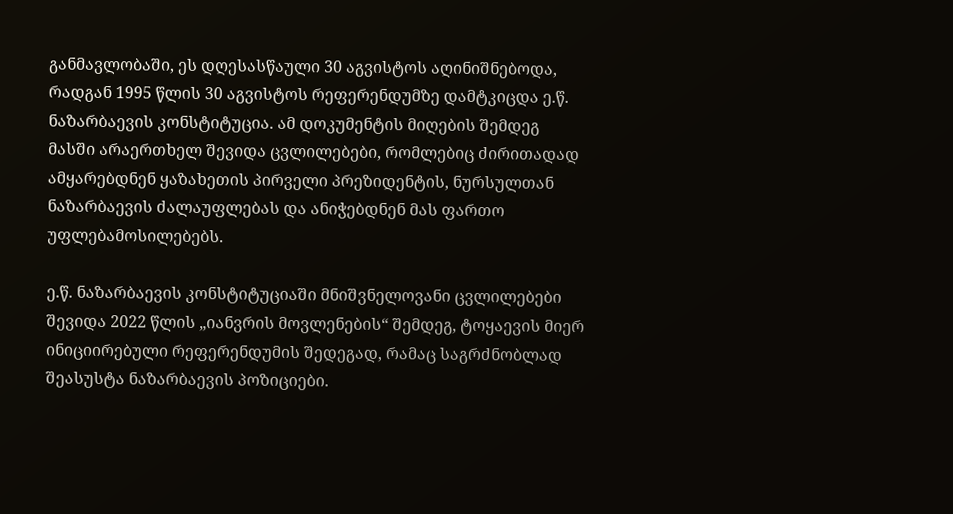განმავლობაში, ეს დღესასწაული 30 აგვისტოს აღინიშნებოდა, რადგან 1995 წლის 30 აგვისტოს რეფერენდუმზე დამტკიცდა ე.წ. ნაზარბაევის კონსტიტუცია. ამ დოკუმენტის მიღების შემდეგ მასში არაერთხელ შევიდა ცვლილებები, რომლებიც ძირითადად ამყარებდნენ ყაზახეთის პირველი პრეზიდენტის, ნურსულთან ნაზარბაევის ძალაუფლებას და ანიჭებდნენ მას ფართო უფლებამოსილებებს.

ე.წ. ნაზარბაევის კონსტიტუციაში მნიშვნელოვანი ცვლილებები შევიდა 2022 წლის „იანვრის მოვლენების“ შემდეგ, ტოყაევის მიერ ინიციირებული რეფერენდუმის შედეგად, რამაც საგრძნობლად შეასუსტა ნაზარბაევის პოზიციები.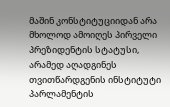მაშინ კონსტიტუციიდან არა მხოლოდ ამოიღეს პირველი პრეზიდენტის სტატუსი, არამედ აღადგინეს თვითწარდგენის ინსტიტუტი პარლამენტის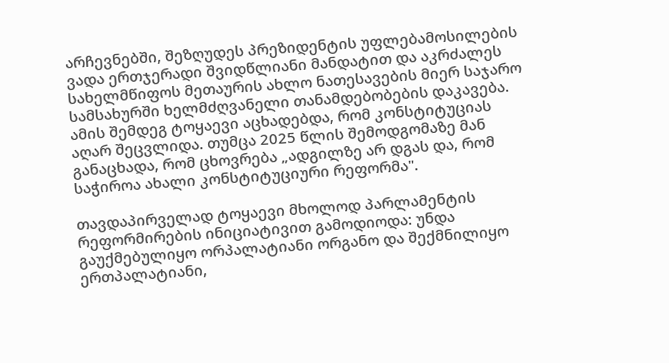არჩევნებში, შეზღუდეს პრეზიდენტის უფლებამოსილების ვადა ერთჯერადი შვიდწლიანი მანდატით და აკრძალეს სახელმწიფოს მეთაურის ახლო ნათესავების მიერ საჯარო სამსახურში ხელმძღვანელი თანამდებობების დაკავება. ამის შემდეგ ტოყაევი აცხადებდა, რომ კონსტიტუციას აღარ შეცვლიდა. თუმცა 2025 წლის შემოდგომაზე მან განაცხადა, რომ ცხოვრება „ადგილზე არ დგას და, რომ საჭიროა ახალი კონსტიტუციური რეფორმა".

თავდაპირველად ტოყაევი მხოლოდ პარლამენტის რეფორმირების ინიციატივით გამოდიოდა: უნდა გაუქმებულიყო ორპალატიანი ორგანო და შექმნილიყო ერთპალატიანი,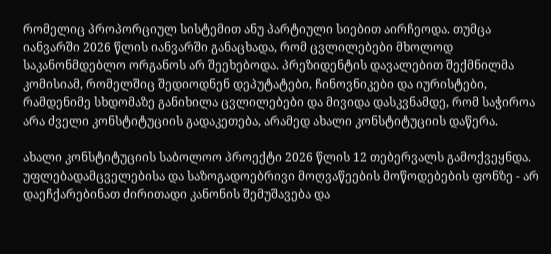რომელიც პროპორციულ სისტემით ანუ პარტიული სიებით აირჩეოდა. თუმცა იანვარში 2026 წლის იანვარში განაცხადა, რომ ცვლილებები მხოლოდ საკანონმდებლო ორგანოს არ შეეხებოდა. პრეზიდენტის დავალებით შექმნილმა კომისიამ, რომელშიც შედიოდნენ დეპუტატები, ჩინოვნიკები და იურისტები, რამდენიმე სხდომაზე განიხილა ცვლილებები და მივიდა დასკვნამდე, რომ საჭიროა არა ძველი კონსტიტუციის გადაკეთება, არამედ ახალი კონსტიტუციის დაწერა.

ახალი კონსტიტუციის საბოლოო პროექტი 2026 წლის 12 თებერვალს გამოქვეყნდა. უფლებადამცველებისა და საზოგადოებრივი მოღვაწეების მოწოდებების ფონზე - არ დაეჩქარებინათ ძირითადი კანონის შემუშავება და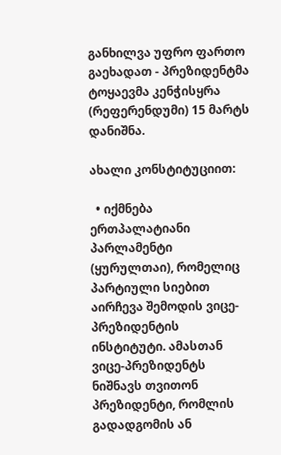განხილვა უფრო ფართო გაეხადათ - პრეზიდენტმა ტოყაევმა კენჭისყრა (რეფერენდუმი) 15 მარტს დანიშნა.

ახალი კონსტიტუციით:

  • იქმნება ერთპალატიანი პარლამენტი (ყურულთაი), რომელიც პარტიული სიებით აირჩევა შემოდის ვიცე-პრეზიდენტის ინსტიტუტი. ამასთან ვიცე-პრეზიდენტს ნიშნავს თვითონ პრეზიდენტი, რომლის გადადგომის ან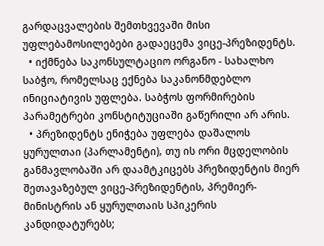გარდაცვალების შემთხვევაში მისი უფლებამოსილებები გადაეცემა ვიცე-პრეზიდენტს.
  • იქმნება საკონსულტაციო ორგანო - სახალხო საბჭო, რომელსაც ექნება საკანონმდებლო ინიციატივის უფლება. საბჭოს ფორმირების პარამეტრები კონსტიტუციაში გაწერილი არ არის.
  • პრეზიდენტს ენიჭება უფლება დაშალოს ყურულთაი (პარლამენტი), თუ ის ორი მცდელობის განმავლობაში არ დაამტკიცებს პრეზიდენტის მიერ შეთავაზებულ ვიცე-პრეზიდენტის, პრემიერ-მინისტრის ან ყურულთაის სპიკერის კანდიდატურებს;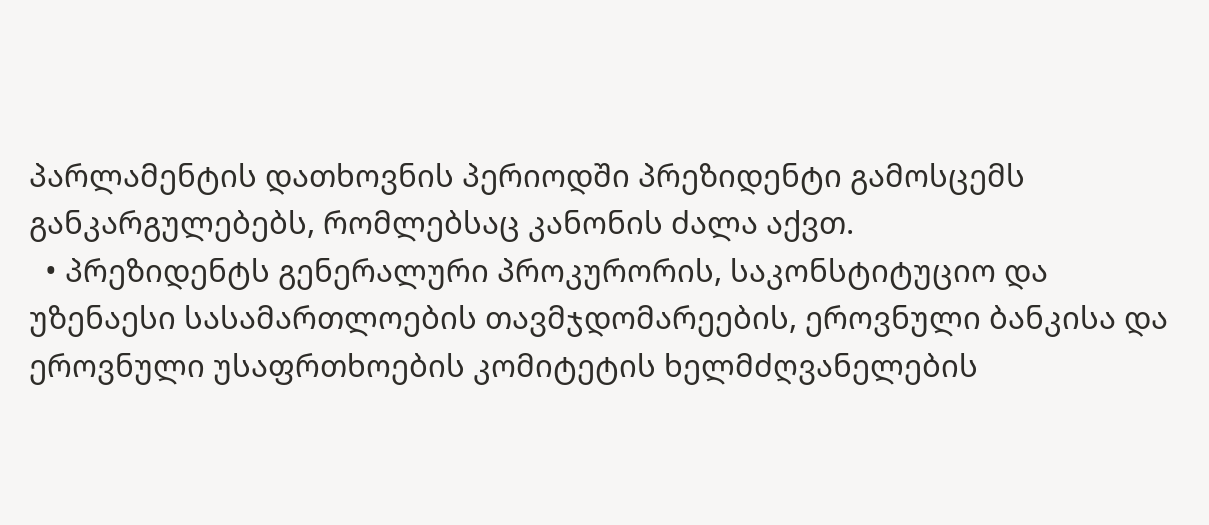პარლამენტის დათხოვნის პერიოდში პრეზიდენტი გამოსცემს განკარგულებებს, რომლებსაც კანონის ძალა აქვთ.
  • პრეზიდენტს გენერალური პროკურორის, საკონსტიტუციო და უზენაესი სასამართლოების თავმჯდომარეების, ეროვნული ბანკისა და ეროვნული უსაფრთხოების კომიტეტის ხელმძღვანელების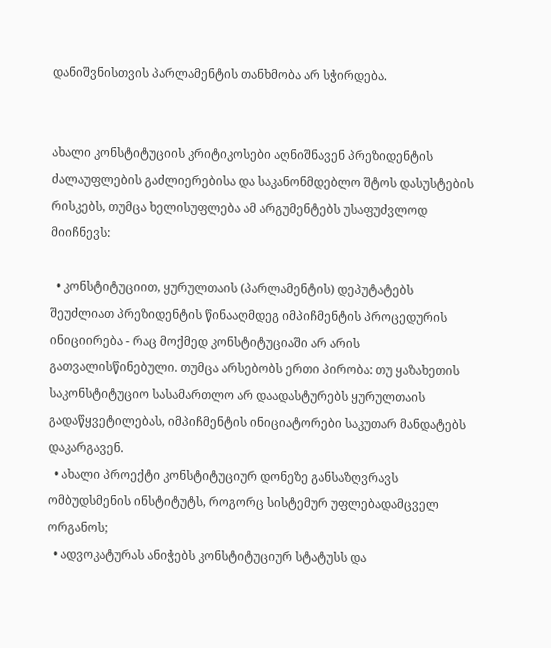დანიშვნისთვის პარლამენტის თანხმობა არ სჭირდება.


ახალი კონსტიტუციის კრიტიკოსები აღნიშნავენ პრეზიდენტის ძალაუფლების გაძლიერებისა და საკანონმდებლო შტოს დასუსტების რისკებს, თუმცა ხელისუფლება ამ არგუმენტებს უსაფუძვლოდ მიიჩნევს:

  • კონსტიტუციით, ყურულთაის (პარლამენტის) დეპუტატებს შეუძლიათ პრეზიდენტის წინააღმდეგ იმპიჩმენტის პროცედურის ინიციირება - რაც მოქმედ კონსტიტუციაში არ არის გათვალისწინებული. თუმცა არსებობს ერთი პირობა: თუ ყაზახეთის საკონსტიტუციო სასამართლო არ დაადასტურებს ყურულთაის გადაწყვეტილებას, იმპიჩმენტის ინიციატორები საკუთარ მანდატებს დაკარგავენ.
  • ახალი პროექტი კონსტიტუციურ დონეზე განსაზღვრავს ომბუდსმენის ინსტიტუტს, როგორც სისტემურ უფლებადამცველ ორგანოს;
  • ადვოკატურას ანიჭებს კონსტიტუციურ სტატუსს და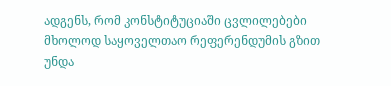ადგენს, რომ კონსტიტუციაში ცვლილებები მხოლოდ საყოველთაო რეფერენდუმის გზით უნდა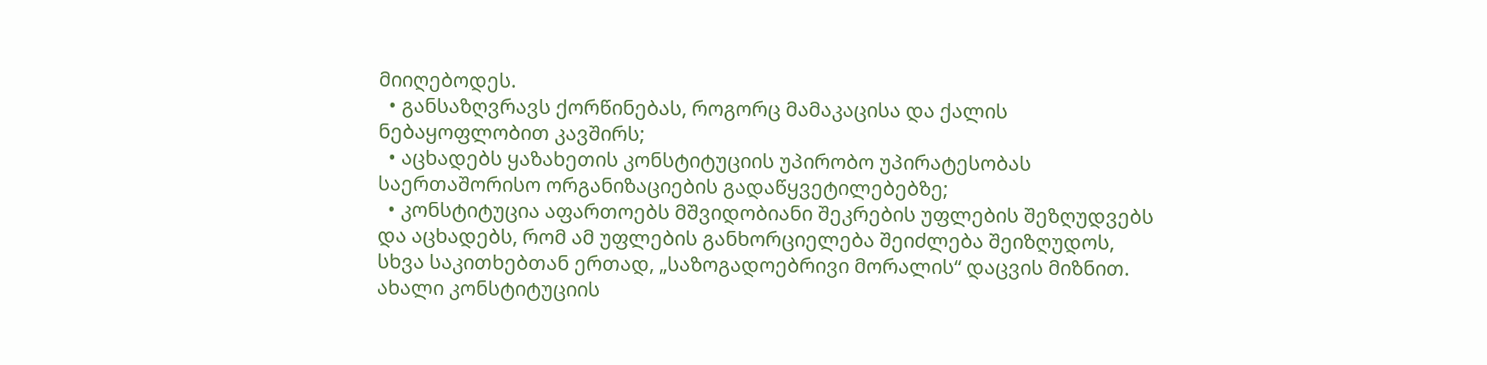მიიღებოდეს.
  • განსაზღვრავს ქორწინებას, როგორც მამაკაცისა და ქალის ნებაყოფლობით კავშირს;
  • აცხადებს ყაზახეთის კონსტიტუციის უპირობო უპირატესობას საერთაშორისო ორგანიზაციების გადაწყვეტილებებზე;
  • კონსტიტუცია აფართოებს მშვიდობიანი შეკრების უფლების შეზღუდვებს და აცხადებს, რომ ამ უფლების განხორციელება შეიძლება შეიზღუდოს, სხვა საკითხებთან ერთად, „საზოგადოებრივი მორალის“ დაცვის მიზნით. ახალი კონსტიტუციის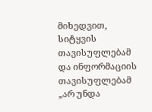მიხედვით, სიტყვის თავისუფლებამ და ინფორმაციის თავისუფლებამ „არ უნდა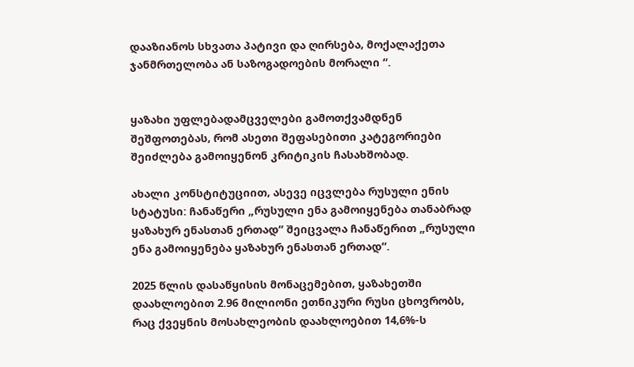დააზიანოს სხვათა პატივი და ღირსება, მოქალაქეთა ჯანმრთელობა ან საზოგადოების მორალი “.


ყაზახი უფლებადამცველები გამოთქვამდნენ შეშფოთებას, რომ ასეთი შეფასებითი კატეგორიები შეიძლება გამოიყენონ კრიტიკის ჩასახშობად.

ახალი კონსტიტუციით, ასევე იცვლება რუსული ენის სტატუსი: ჩანაწერი „რუსული ენა გამოიყენება თანაბრად ყაზახურ ენასთან ერთად“ შეიცვალა ჩანაწერით „რუსული ენა გამოიყენება ყაზახურ ენასთან ერთად“.

2025 წლის დასაწყისის მონაცემებით, ყაზახეთში დაახლოებით 2.96 მილიონი ეთნიკური რუსი ცხოვრობს, რაც ქვეყნის მოსახლეობის დაახლოებით 14,6%-ს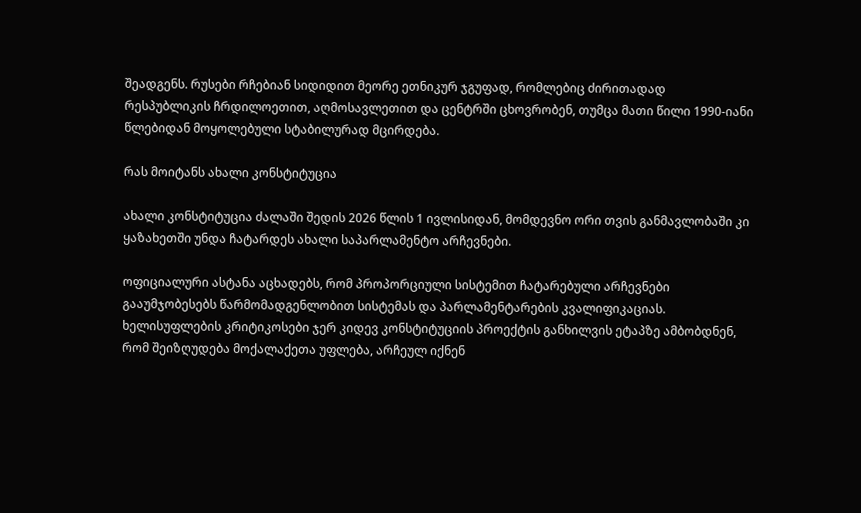შეადგენს. რუსები რჩებიან სიდიდით მეორე ეთნიკურ ჯგუფად, რომლებიც ძირითადად რესპუბლიკის ჩრდილოეთით, აღმოსავლეთით და ცენტრში ცხოვრობენ, თუმცა მათი წილი 1990-იანი წლებიდან მოყოლებული სტაბილურად მცირდება.

რას მოიტანს ახალი კონსტიტუცია

ახალი კონსტიტუცია ძალაში შედის 2026 წლის 1 ივლისიდან, მომდევნო ორი თვის განმავლობაში კი ყაზახეთში უნდა ჩატარდეს ახალი საპარლამენტო არჩევნები.

ოფიციალური ასტანა აცხადებს, რომ პროპორციული სისტემით ჩატარებული არჩევნები გააუმჯობესებს წარმომადგენლობით სისტემას და პარლამენტარების კვალიფიკაციას. ხელისუფლების კრიტიკოსები ჯერ კიდევ კონსტიტუციის პროექტის განხილვის ეტაპზე ამბობდნენ, რომ შეიზღუდება მოქალაქეთა უფლება, არჩეულ იქნენ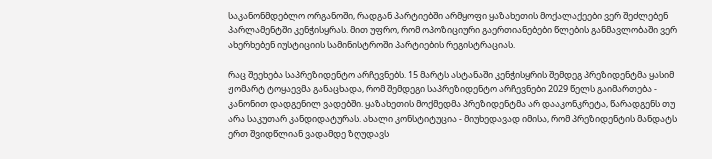საკანონმდებლო ორგანოში, რადგან პარტიებში არმყოფი ყაზახეთის მოქალაქეები ვერ შეძლებენ პარლამენტში კენჭისყრას. მით უფრო, რომ ოპოზიციური გაერთიანებები წლების განმავლობაში ვერ ახერხებენ იუსტიციის სამინისტროში პარტიების რეგისტრაციას.

რაც შეეხება საპრეზიდენტო არჩევნებს. 15 მარტს ასტანაში კენჭისყრის შემდეგ პრეზიდენტმა ყასიმ ჟომარტ ტოყაევმა განაცხადა, რომ შემდეგი საპრეზიდენტო არჩევნები 2029 წელს გაიმართება - კანონით დადგენილ ვადებში. ყაზახეთის მოქმედმა პრეზიდენტმა არ დააკონკრეტა, წარადგენს თუ არა საკუთარ კანდიდატურას. ახალი კონსტიტუცია - მიუხედავად იმისა, რომ პრეზიდენტის მანდატს ერთ შვიდწლიან ვადამდე ზღუდავს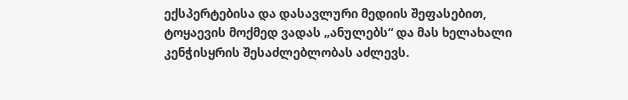ექსპერტებისა და დასავლური მედიის შეფასებით, ტოყაევის მოქმედ ვადას „ანულებს“ და მას ხელახალი კენჭისყრის შესაძლებლობას აძლევს.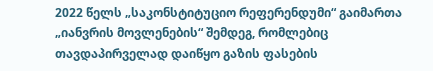2022 წელს „საკონსტიტუციო რეფერენდუმი“ გაიმართა „იანვრის მოვლენების“ შემდეგ, რომლებიც თავდაპირველად დაიწყო გაზის ფასების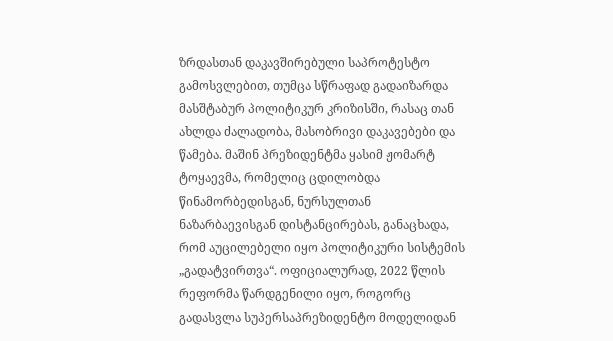ზრდასთან დაკავშირებული საპროტესტო გამოსვლებით, თუმცა სწრაფად გადაიზარდა მასშტაბურ პოლიტიკურ კრიზისში, რასაც თან ახლდა ძალადობა, მასობრივი დაკავებები და წამება. მაშინ პრეზიდენტმა ყასიმ ჟომარტ ტოყაევმა, რომელიც ცდილობდა წინამორბედისგან, ნურსულთან ნაზარბაევისგან დისტანცირებას, განაცხადა, რომ აუცილებელი იყო პოლიტიკური სისტემის „გადატვირთვა“. ოფიციალურად, 2022 წლის რეფორმა წარდგენილი იყო, როგორც გადასვლა სუპერსაპრეზიდენტო მოდელიდან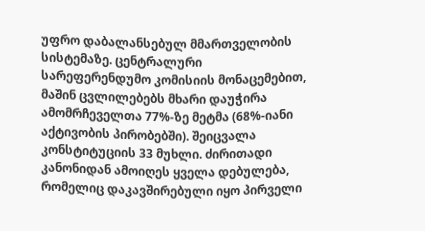უფრო დაბალანსებულ მმართველობის სისტემაზე. ცენტრალური სარეფერენდუმო კომისიის მონაცემებით, მაშინ ცვლილებებს მხარი დაუჭირა ამომრჩეველთა 77%-ზე მეტმა (68%-იანი აქტივობის პირობებში). შეიცვალა კონსტიტუციის 33 მუხლი. ძირითადი კანონიდან ამოიღეს ყველა დებულება, რომელიც დაკავშირებული იყო პირველი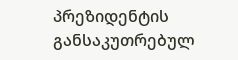პრეზიდენტის განსაკუთრებულ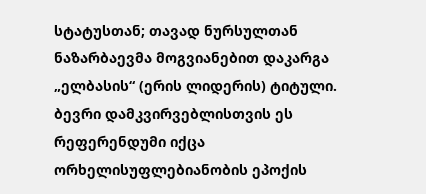სტატუსთან; თავად ნურსულთან ნაზარბაევმა მოგვიანებით დაკარგა „ელბასის“ (ერის ლიდერის) ტიტული. ბევრი დამკვირვებლისთვის ეს რეფერენდუმი იქცა ორხელისუფლებიანობის ეპოქის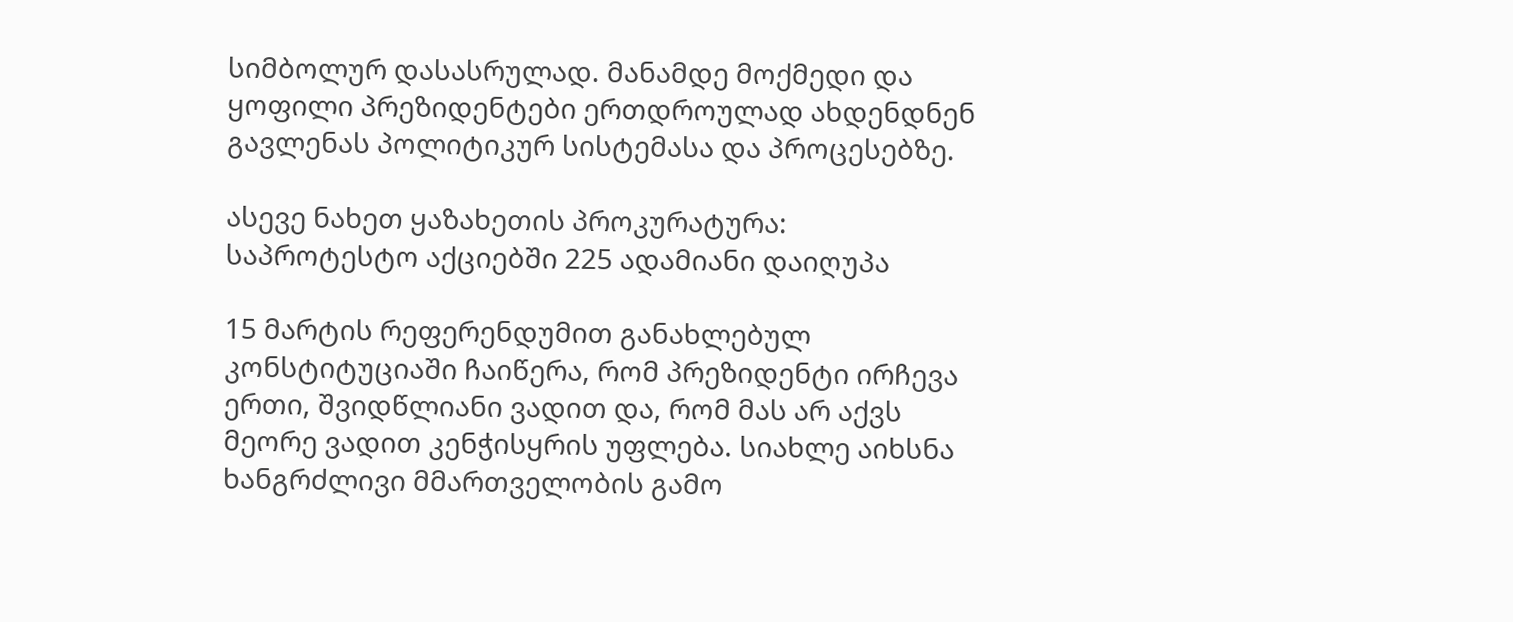სიმბოლურ დასასრულად. მანამდე მოქმედი და ყოფილი პრეზიდენტები ერთდროულად ახდენდნენ გავლენას პოლიტიკურ სისტემასა და პროცესებზე.

ასევე ნახეთ ყაზახეთის პროკურატურა: საპროტესტო აქციებში 225 ადამიანი დაიღუპა

15 მარტის რეფერენდუმით განახლებულ კონსტიტუციაში ჩაიწერა, რომ პრეზიდენტი ირჩევა ერთი, შვიდწლიანი ვადით და, რომ მას არ აქვს მეორე ვადით კენჭისყრის უფლება. სიახლე აიხსნა ხანგრძლივი მმართველობის გამო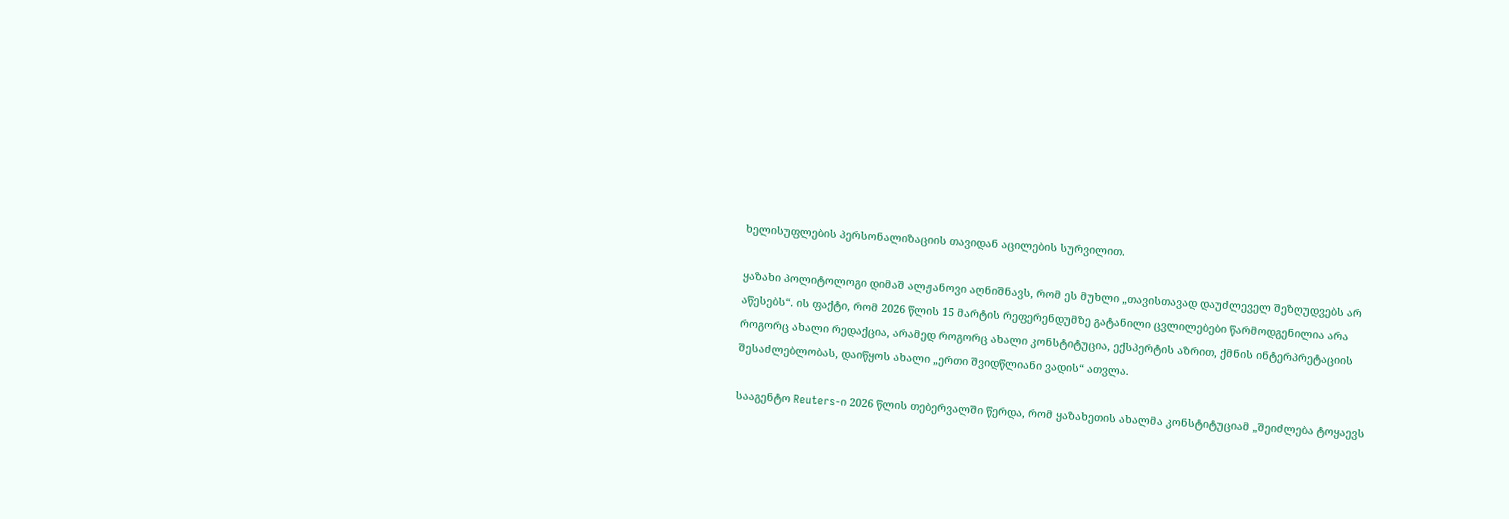ხელისუფლების პერსონალიზაციის თავიდან აცილების სურვილით.

ყაზახი პოლიტოლოგი დიმაშ ალჟანოვი აღნიშნავს, რომ ეს მუხლი „თავისთავად დაუძლეველ შეზღუდვებს არ აწესებს“. ის ფაქტი, რომ 2026 წლის 15 მარტის რეფერენდუმზე გატანილი ცვლილებები წარმოდგენილია არა როგორც ახალი რედაქცია, არამედ როგორც ახალი კონსტიტუცია, ექსპერტის აზრით, ქმნის ინტერპრეტაციის შესაძლებლობას, დაიწყოს ახალი „ერთი შვიდწლიანი ვადის“ ათვლა.

სააგენტო Reuters-ი 2026 წლის თებერვალში წერდა, რომ ყაზახეთის ახალმა კონსტიტუციამ „შეიძლება ტოყაევს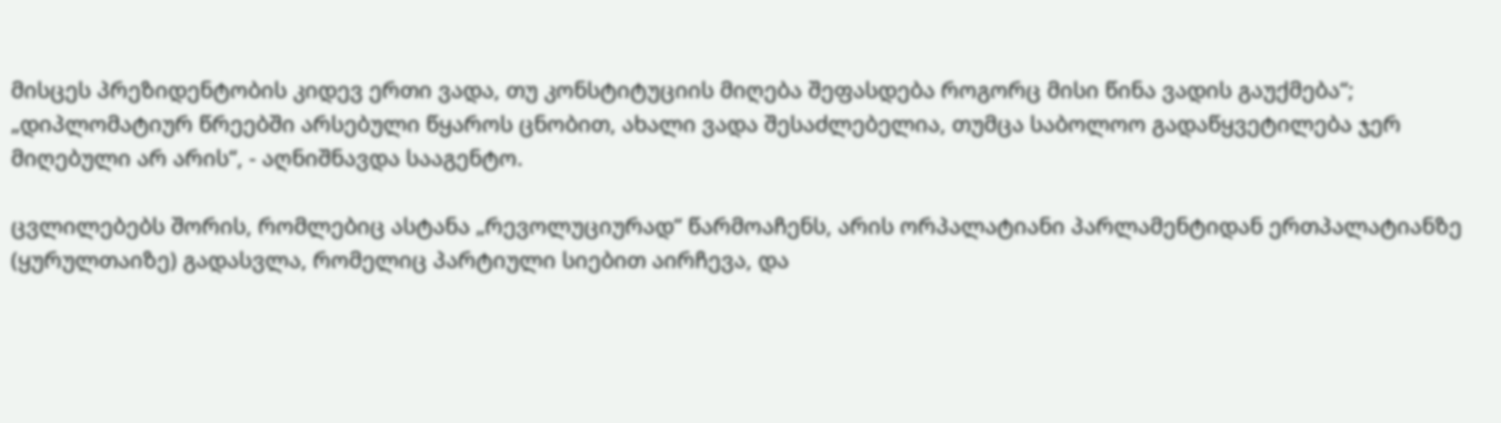მისცეს პრეზიდენტობის კიდევ ერთი ვადა, თუ კონსტიტუციის მიღება შეფასდება როგორც მისი წინა ვადის გაუქმება“; „დიპლომატიურ წრეებში არსებული წყაროს ცნობით, ახალი ვადა შესაძლებელია, თუმცა საბოლოო გადაწყვეტილება ჯერ მიღებული არ არის“, - აღნიშნავდა სააგენტო.

ცვლილებებს შორის, რომლებიც ასტანა „რევოლუციურად“ წარმოაჩენს, არის ორპალატიანი პარლამენტიდან ერთპალატიანზე (ყურულთაიზე) გადასვლა, რომელიც პარტიული სიებით აირჩევა, და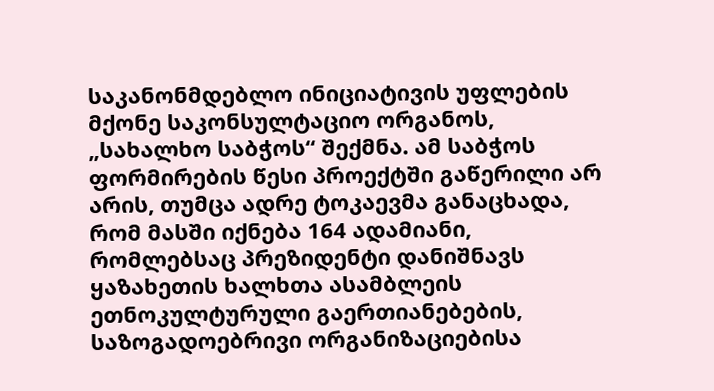საკანონმდებლო ინიციატივის უფლების მქონე საკონსულტაციო ორგანოს, „სახალხო საბჭოს“ შექმნა. ამ საბჭოს ფორმირების წესი პროექტში გაწერილი არ არის, თუმცა ადრე ტოკაევმა განაცხადა, რომ მასში იქნება 164 ადამიანი, რომლებსაც პრეზიდენტი დანიშნავს ყაზახეთის ხალხთა ასამბლეის ეთნოკულტურული გაერთიანებების, საზოგადოებრივი ორგანიზაციებისა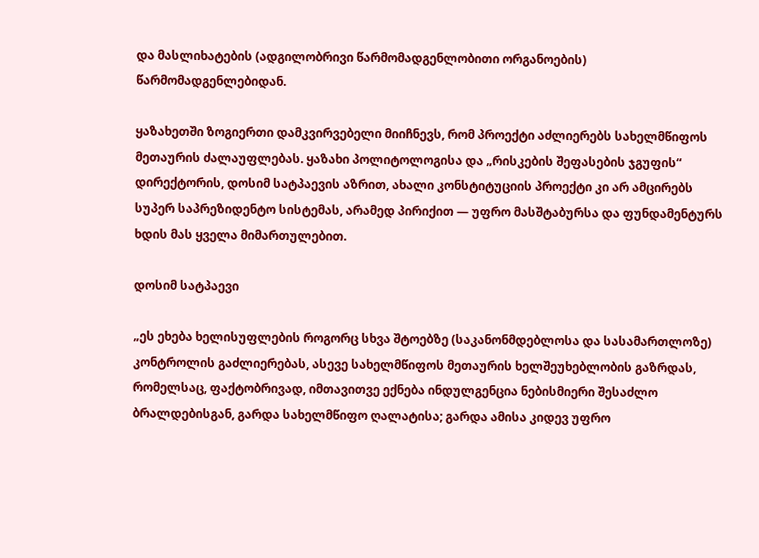და მასლიხატების (ადგილობრივი წარმომადგენლობითი ორგანოების) წარმომადგენლებიდან.

ყაზახეთში ზოგიერთი დამკვირვებელი მიიჩნევს, რომ პროექტი აძლიერებს სახელმწიფოს მეთაურის ძალაუფლებას. ყაზახი პოლიტოლოგისა და „რისკების შეფასების ჯგუფის“ დირექტორის, დოსიმ სატპაევის აზრით, ახალი კონსტიტუციის პროექტი კი არ ამცირებს სუპერ საპრეზიდენტო სისტემას, არამედ პირიქით — უფრო მასშტაბურსა და ფუნდამენტურს ხდის მას ყველა მიმართულებით.

დოსიმ სატპაევი

„ეს ეხება ხელისუფლების როგორც სხვა შტოებზე (საკანონმდებლოსა და სასამართლოზე) კონტროლის გაძლიერებას, ასევე სახელმწიფოს მეთაურის ხელშეუხებლობის გაზრდას, რომელსაც, ფაქტობრივად, იმთავითვე ექნება ინდულგენცია ნებისმიერი შესაძლო ბრალდებისგან, გარდა სახელმწიფო ღალატისა; გარდა ამისა კიდევ უფრო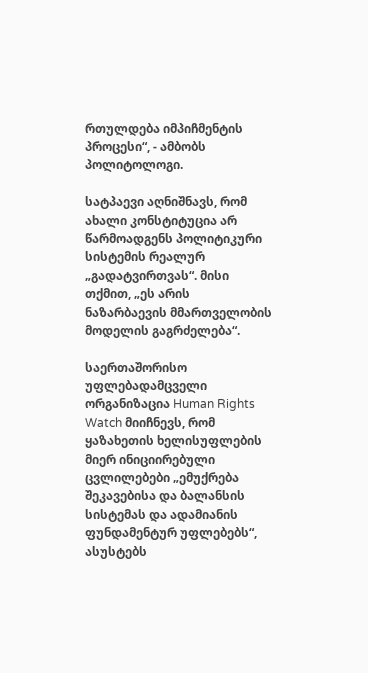რთულდება იმპიჩმენტის პროცესი“, - ამბობს პოლიტოლოგი.

სატპაევი აღნიშნავს, რომ ახალი კონსტიტუცია არ წარმოადგენს პოლიტიკური სისტემის რეალურ „გადატვირთვას“. მისი თქმით, „ეს არის ნაზარბაევის მმართველობის მოდელის გაგრძელება“.

საერთაშორისო უფლებადამცველი ორგანიზაცია Human Rights Watch მიიჩნევს, რომ ყაზახეთის ხელისუფლების მიერ ინიციირებული ცვლილებები „ემუქრება შეკავებისა და ბალანსის სისტემას და ადამიანის ფუნდამენტურ უფლებებს“, ასუსტებს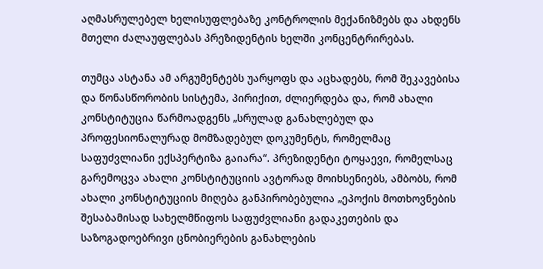აღმასრულებელ ხელისუფლებაზე კონტროლის მექანიზმებს და ახდენს მთელი ძალაუფლებას პრეზიდენტის ხელში კონცენტრირებას.

თუმცა ასტანა ამ არგუმენტებს უარყოფს და აცხადებს, რომ შეკავებისა და წონასწორობის სისტემა, პირიქით, ძლიერდება და, რომ ახალი კონსტიტუცია წარმოადგენს „სრულად განახლებულ და პროფესიონალურად მომზადებულ დოკუმენტს, რომელმაც საფუძვლიანი ექსპერტიზა გაიარა“. პრეზიდენტი ტოყაევი, რომელსაც გარემოცვა ახალი კონსტიტუციის ავტორად მოიხსენიებს, ამბობს, რომ ახალი კონსტიტუციის მიღება განპირობებულია „ეპოქის მოთხოვნების შესაბამისად სახელმწიფოს საფუძვლიანი გადაკეთების და საზოგადოებრივი ცნობიერების განახლების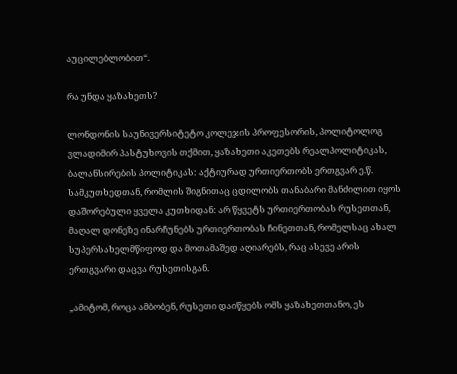აუცილებლობით“.

რა უნდა ყაზახეთს?

ლონდონის საუნივერსიტეტო კოლეჯის პროფესორის, პოლიტოლოგ ვლადიმირ პასტუხოვის თქმით, ყაზახეთი აკეთებს რეალპოლიტიკას, ბალანსირების პოლიტიკას: აქტიურად ურთიერთობს ერთგვარ ე.წ. სამკუთხედთან, რომლის შიგნითაც ცდილობს თანაბარი მანძილით იყოს დაშორებული ყველა კუთხიდან: არ წყვეტს ურთიერთობას რუსეთთან, მაღალ დონეზე ინარჩუნებს ურთიერთობას ჩინეთთან, რომელსაც ახალ სუპერსახელმწიფოდ და მოთამაშედ აღიარებს, რაც ასევე არის ერთგვარი დაცვა რუსეთისგან.

„ამიტომ, როცა ამბობენ, რუსეთი დაიწყებს ომს ყაზახეთთანო, ეს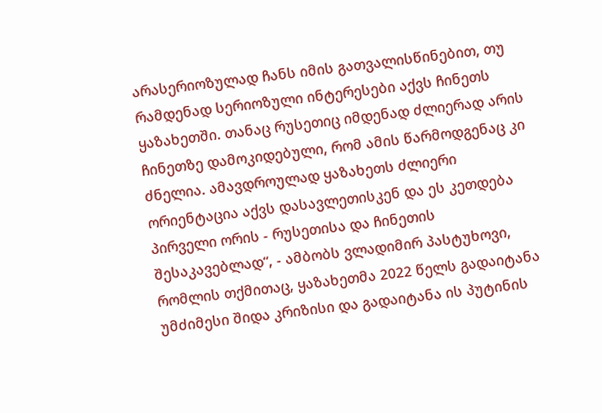არასერიოზულად ჩანს იმის გათვალისწინებით, თუ რამდენად სერიოზული ინტერესები აქვს ჩინეთს ყაზახეთში. თანაც რუსეთიც იმდენად ძლიერად არის ჩინეთზე დამოკიდებული, რომ ამის წარმოდგენაც კი ძნელია. ამავდროულად ყაზახეთს ძლიერი ორიენტაცია აქვს დასავლეთისკენ და ეს კეთდება პირველი ორის - რუსეთისა და ჩინეთის შესაკავებლად“, - ამბობს ვლადიმირ პასტუხოვი, რომლის თქმითაც, ყაზახეთმა 2022 წელს გადაიტანა უმძიმესი შიდა კრიზისი და გადაიტანა ის პუტინის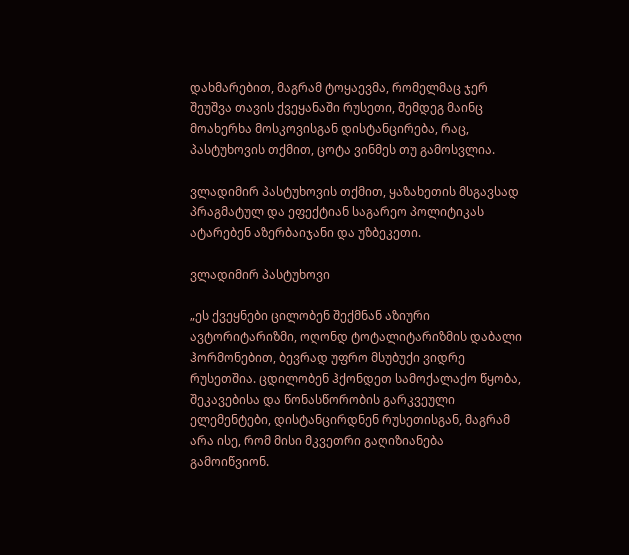დახმარებით, მაგრამ ტოყაევმა, რომელმაც ჯერ შეუშვა თავის ქვეყანაში რუსეთი, შემდეგ მაინც მოახერხა მოსკოვისგან დისტანცირება, რაც, პასტუხოვის თქმით, ცოტა ვინმეს თუ გამოსვლია.

ვლადიმირ პასტუხოვის თქმით, ყაზახეთის მსგავსად პრაგმატულ და ეფექტიან საგარეო პოლიტიკას ატარებენ აზერბაიჯანი და უზბეკეთი.

ვლადიმირ პასტუხოვი

„ეს ქვეყნები ცილობენ შექმნან აზიური ავტორიტარიზმი, ოღონდ ტოტალიტარიზმის დაბალი ჰორმონებით, ბევრად უფრო მსუბუქი ვიდრე რუსეთშია. ცდილობენ ჰქონდეთ სამოქალაქო წყობა, შეკავებისა და წონასწორობის გარკვეული ელემენტები, დისტანცირდნენ რუსეთისგან, მაგრამ არა ისე, რომ მისი მკვეთრი გაღიზიანება გამოიწვიონ.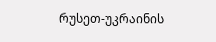რუსეთ-უკრაინის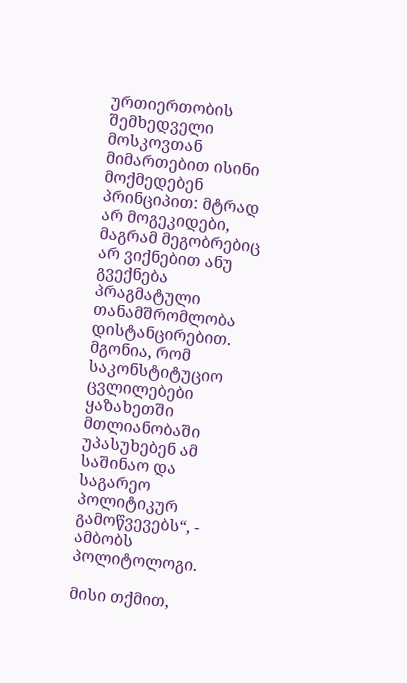ურთიერთობის შემხედველი მოსკოვთან მიმართებით ისინი მოქმედებენ პრინციპით: მტრად არ მოგეკიდები, მაგრამ მეგობრებიც არ ვიქნებით ანუ გვექნება პრაგმატული თანამშრომლობა დისტანცირებით. მგონია, რომ საკონსტიტუციო ცვლილებები ყაზახეთში მთლიანობაში უპასუხებენ ამ საშინაო და საგარეო პოლიტიკურ გამოწვევებს“, - ამბობს პოლიტოლოგი.

მისი თქმით,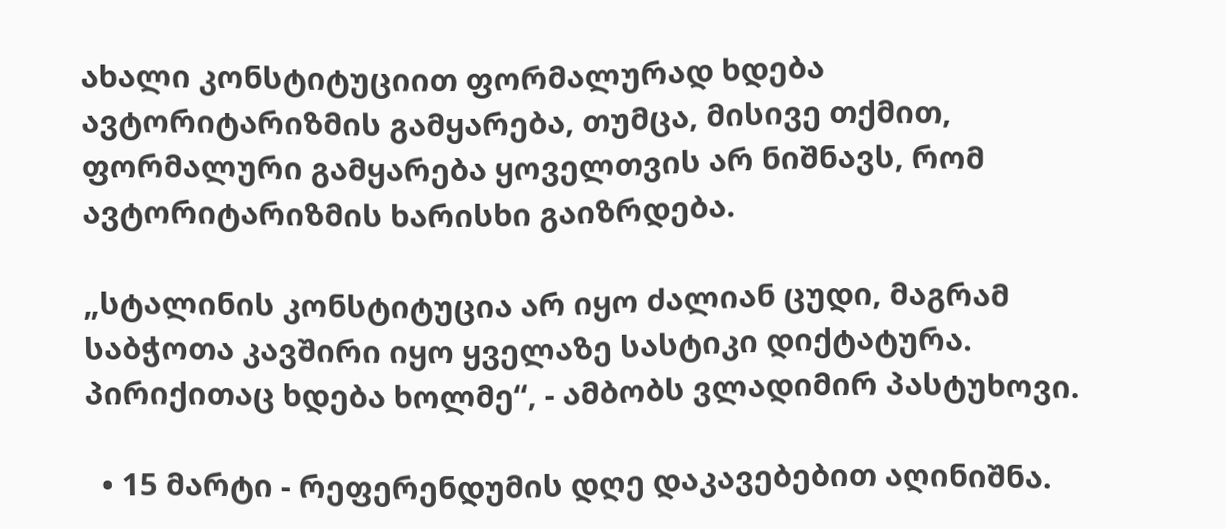ახალი კონსტიტუციით ფორმალურად ხდება ავტორიტარიზმის გამყარება, თუმცა, მისივე თქმით, ფორმალური გამყარება ყოველთვის არ ნიშნავს, რომ ავტორიტარიზმის ხარისხი გაიზრდება.

„სტალინის კონსტიტუცია არ იყო ძალიან ცუდი, მაგრამ საბჭოთა კავშირი იყო ყველაზე სასტიკი დიქტატურა. პირიქითაც ხდება ხოლმე“, - ამბობს ვლადიმირ პასტუხოვი.

  • 15 მარტი - რეფერენდუმის დღე დაკავებებით აღინიშნა.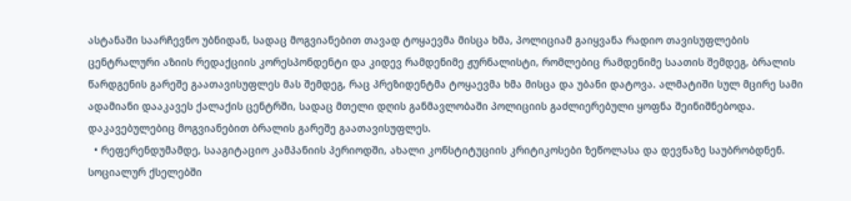ასტანაში საარჩევნო უბნიდან, სადაც მოგვიანებით თავად ტოყაევმა მისცა ხმა, პოლიციამ გაიყვანა რადიო თავისუფლების ცენტრალური აზიის რედაქციის კორესპონდენტი და კიდევ რამდენიმე ჟურნალისტი, რომლებიც რამდენიმე საათის შემდეგ, ბრალის წარდგენის გარეშე გაათავისუფლეს მას შემდეგ, რაც პრეზიდენტმა ტოყაევმა ხმა მისცა და უბანი დატოვა. ალმატიში სულ მცირე სამი ადამიანი დააკავეს ქალაქის ცენტრში, სადაც მთელი დღის განმავლობაში პოლიციის გაძლიერებული ყოფნა შეინიშნებოდა. დაკავებულებიც მოგვიანებით ბრალის გარეშე გაათავისუფლეს.
  • რეფერენდუმამდე, სააგიტაციო კამპანიის პერიოდში, ახალი კონსტიტუციის კრიტიკოსები ზეწოლასა და დევნაზე საუბრობდნენ. სოციალურ ქსელებში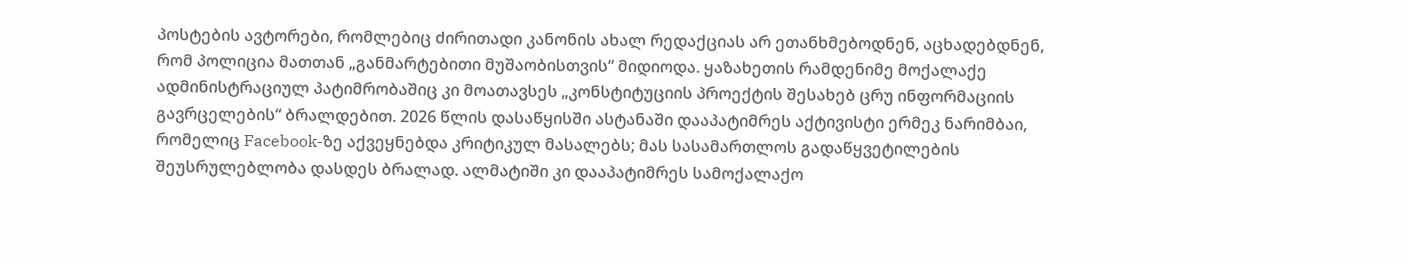პოსტების ავტორები, რომლებიც ძირითადი კანონის ახალ რედაქციას არ ეთანხმებოდნენ, აცხადებდნენ, რომ პოლიცია მათთან „განმარტებითი მუშაობისთვის“ მიდიოდა. ყაზახეთის რამდენიმე მოქალაქე ადმინისტრაციულ პატიმრობაშიც კი მოათავსეს „კონსტიტუციის პროექტის შესახებ ცრუ ინფორმაციის გავრცელების“ ბრალდებით. 2026 წლის დასაწყისში ასტანაში დააპატიმრეს აქტივისტი ერმეკ ნარიმბაი, რომელიც Facebook-ზე აქვეყნებდა კრიტიკულ მასალებს; მას სასამართლოს გადაწყვეტილების შეუსრულებლობა დასდეს ბრალად. ალმატიში კი დააპატიმრეს სამოქალაქო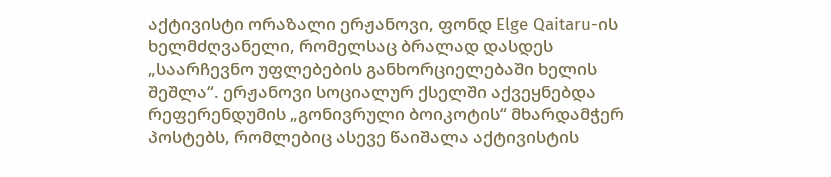აქტივისტი ორაზალი ერჟანოვი, ფონდ Elge Qaitaru-ის ხელმძღვანელი, რომელსაც ბრალად დასდეს „საარჩევნო უფლებების განხორციელებაში ხელის შეშლა“. ერჟანოვი სოციალურ ქსელში აქვეყნებდა რეფერენდუმის „გონივრული ბოიკოტის“ მხარდამჭერ პოსტებს, რომლებიც ასევე წაიშალა აქტივისტის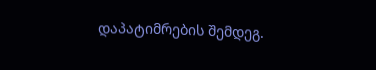დაპატიმრების შემდეგ.